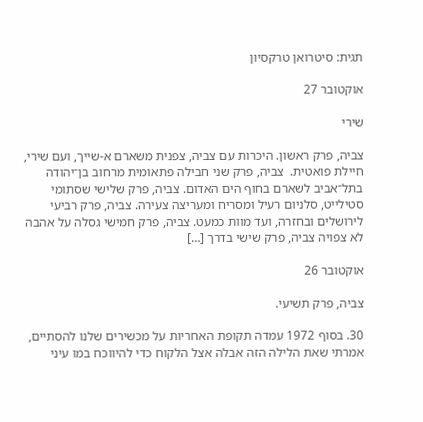תגית: סיטרואן טרקסיון

אוקטובר 27

שירי

צביה, פרק ראשון. היכרות עם צביה, צפנית משארם א-שייך, ועם שירי, חיילת פואטית.  צביה, פרק שני חבילה פתאומית מרחוב בן־יהודה בתל־אביב לשארם בחוף הים האדום. צביה, פרק שלישי שסתומי סטילייט, סלניום רעיל ומסריח ומעריצה צעירה. צביה, פרק רביעי לירושלים ובחזרה, ועד מוות כמעט. צביה, פרק חמישי גסלה על אהבה לא צפויה צביה, פרק שישי בדרך […]

אוקטובר 26

צביה, פרק תשיעי.

30. בסוף 1972 עמדה תקופת האחריות על מכשירים שלנו להסתיים, אמרתי שאת הלילה הזה אבלה אצל הלקוח כדי להיווכח במו עיני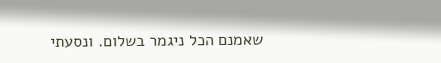שאמנם הכל ניגמר בשלום. ונסעתי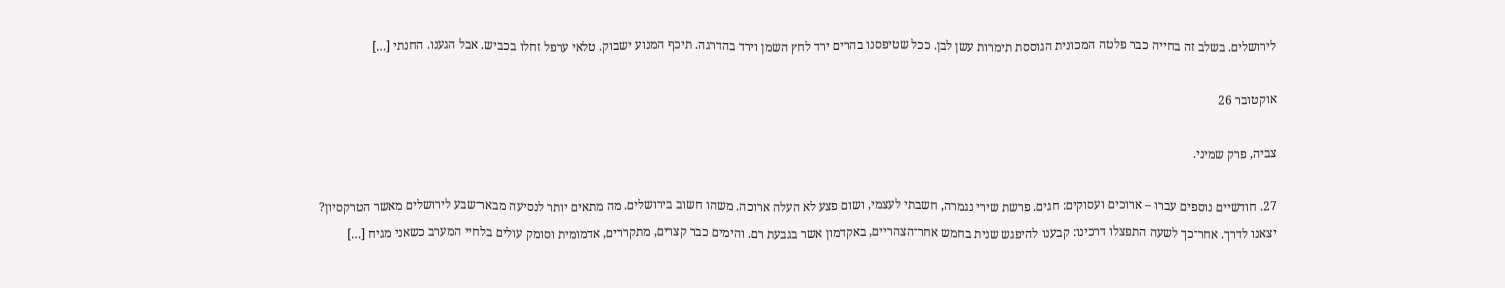לירושלים. בשלב זה בחייה כבר פלטה המכונית הגוססת תימרות עשן לבן. ככל שטיפסנו בהרים ירד לחץ השמן וירד בהדרגה. תיכף המנוע ישבוק. טלאי ערפל זחלו בכביש. אבל הגענו. החנתי […]

אוקטובר 26

צביה, פרק שמיני.

27. חודשיים נוספים עברו – ארוכים ועסוקים: חגים. פרשת שירי נגמרה, חשבתי לעצמי, ושום פצע לא העלה ארוכה. משהו חשוב בירושלים. מה מתאים יותר לנסיעה מבאר־שבע לירושלים מאשר הטרקסיון? יצאנו לדרך. אחר־כך לשעה התפצלו דרכינו: קבענו להיפגש שנית בחמש אחר־הצהריים, באקדמון אשר בגבעת רם. והימים כבר קצרים, מתקררים, אדמומית וסומק עולים בלחיי המערב כשאני מגיח […]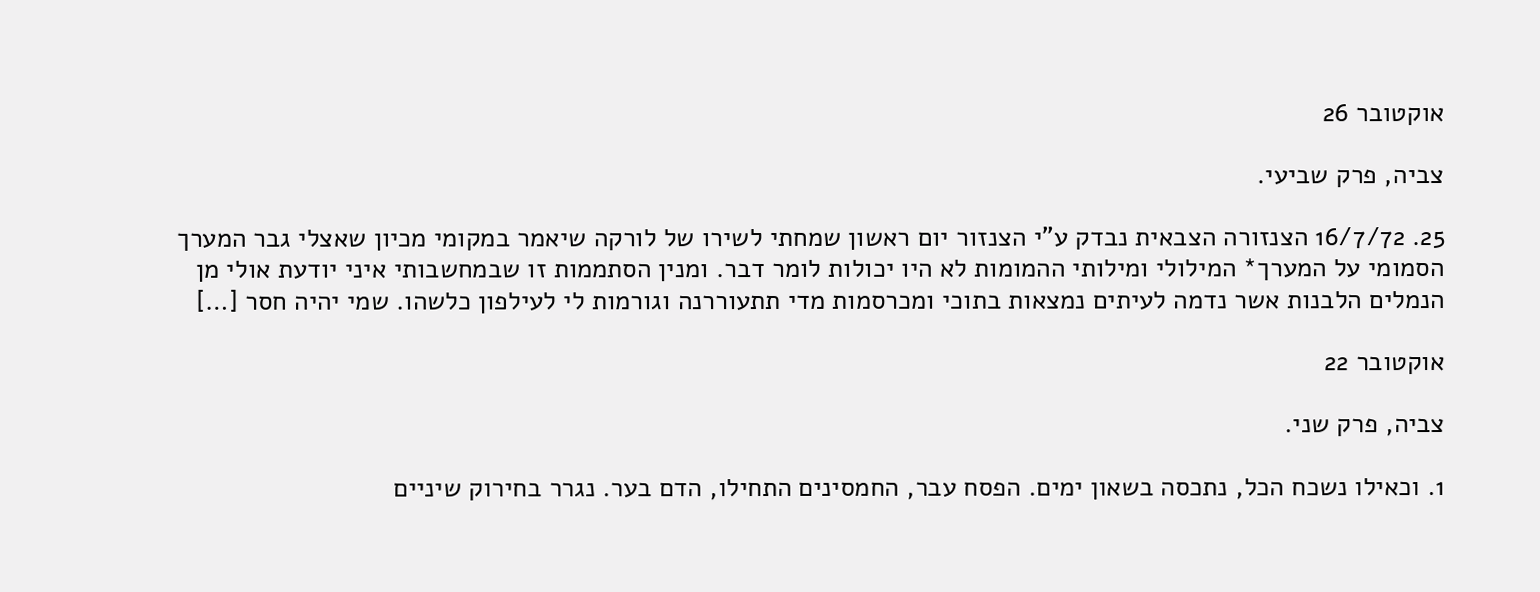אוקטובר 26

צביה, פרק שביעי.

25. 16/7/72 הצנזורה הצבאית נבדק ע"י הצנזור יום ראשון שמחתי לשירו של לורקה שיאמר במקומי מכיון שאצלי גבר המערך הסמומי על המערך* המילולי ומילותי ההמומות לא היו יכולות לומר דבר. ומנין הסתממות זו שבמחשבותי איני יודעת אולי מן הנמלים הלבנות אשר נדמה לעיתים נמצאות בתוכי ומכרסמות מדי תתעוררנה וגורמות לי לעילפון כלשהו. שמי יהיה חסר […]

אוקטובר 22

צביה, פרק שני.

1. וכאילו נשכח הכל, נתכסה בשאון ימים. הפסח עבר, החמסינים התחילו, הדם בער. נגרר בחירוק שיניים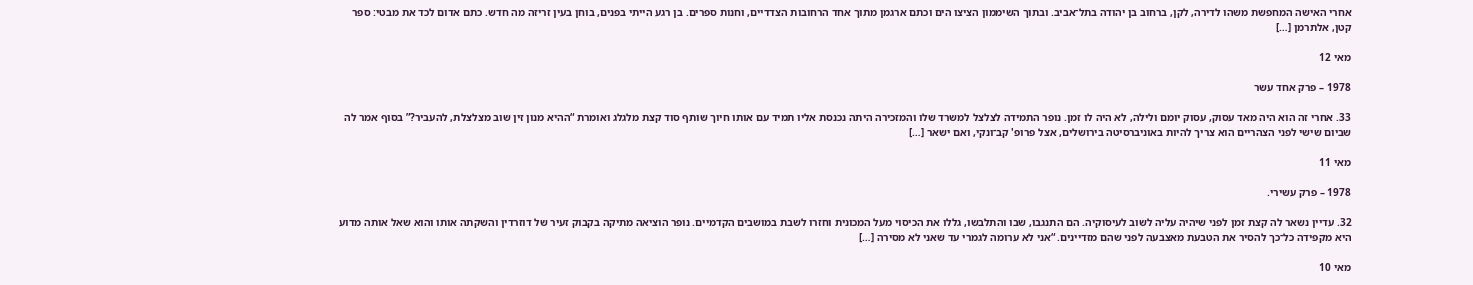אחרי האישה המחפשת משהו לדירה, לקן, ברחוב בן יהודה בתל־אביב. ובתוך השיממון הציצו הים וכתם ארגמן מתוך אחד הרחובות הצדדיים, וחנות ספרים. בן רגע הייתי בפנים, בוחן בעין זריזה מה חדש. כתם אדום לכד את מבטי: ספר קטן, אלתרמן […]

מאי 12

1978 – פרק אחד עשר

33. אחרי זה הוא היה מאד עסוק, עסוק יומם ולילה, לא היה לו זמן. נופר התמידה לצלצל למשרד שלו והמזכירה היתה נכנסת אליו תמיד עם אותו חיוך שותף סוד קצת מלגלג ואומרת “ההיא מנון זין שוב מצלצלת, להעביר?” בסוף אמר לה שביום שישי לפני הצהריים הוא צריך להיות באוניברסיטה בירושלים, אצל פרופ' קב־ונקי, ואם ישאר […]

מאי 11

1978 – פרק עשירי.

32. עדיין נשאר לה קצת זמן לפני שיהיה עליה לשוב לעיסוקיה. הם התנגבו, שבו והתלבשו, גללו את הכיסוי מעל המכונית וחזרו לשבת במושבים הקדמיים. נופר הוציאה מתיקה בקבוק זעיר של דוזרדין והשקתה אותו והוא שאל אותה מדוע היא מקפידה כל־כך להסיר את הטבעת מאצבעה לפני שהם מזדיינים. “אני לא ערומה לגמרי עד שאני לא מסירה […]

מאי 10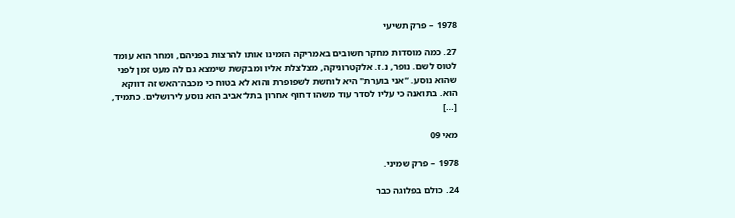1978 – פרק תשיעי

27. כמה מוסדות מחקר חשובים באמריקה הזמינו אותו להרצות בפניהם, ומחר הוא עומד לטוס לשם. נופר, נ.ז. אלקטרוניקה, מצלצלת אליו ומבקשת שימצא גם לה מעט זמן לפני שהוא נוסע. “אני בוערת" היא לוחשת לשפופרת והוא לא בטוח כי מכבה־האש זה דווקא הוא. בתואנה כי עליו לסדר עוד משהו דחוף אחרון בתל־אביב הוא נוסע לירושלים. כתמיד, […]

מאי 09

1978 – פרק שמיני.

24. כולם בפלוגה כבר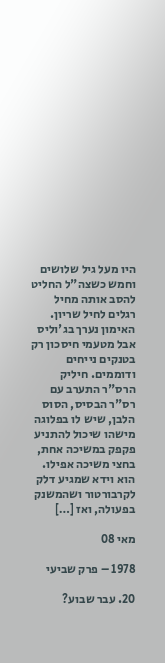היו מעל גיל שלושים וחמש כשצה"ל החליט להסב אותה מחיל רגלים לחיל שריון. האימון נערך בג'וליס אבל מטעמי חיסכון רק בטנקים נייחים ודוממים. חיליק הרס"ר התערב עם רס"ר הבסיס, הסוס הלבן, שיש לו בפלוגה מישהו שיכול להתניע פקפק במשיכה אחת, בחצי משיכה אפילו. הוא וידא שמגיע דלק לקרבורטור ושהמשנק בפעולה, ואז […]

מאי 08

1978 – פרק שביעי

20. עבר שבוע?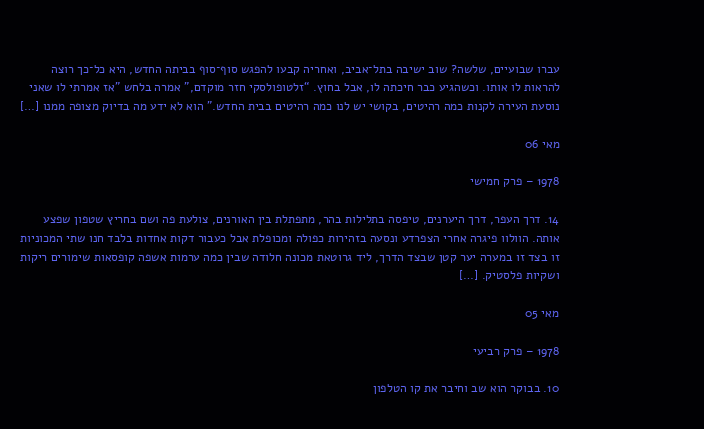עברו שבועיים, שלשה? שוב ישיבה בתל־אביב, ואחריה קבעו להפגש סוף־סוף בביתה החדש, היא כל־כך רוצה להראות לו אותו. וכשהגיע כבר חיכתה לו, אבל בחוץ. “זלטופולסקי חזר מוקדם," אמרה בלחש "אז אמרתי לו שאני נוסעת העירה לקנות כמה רהיטים, בקושי יש לנו כמה רהיטים בבית החדש.” הוא לא ידע מה בדיוק מצופה ממנו […]

מאי 06

1978 – פרק חמישי

14. דרך העפר, דרך היערנים, טיפסה בתלילות בהר, מתפתלת בין האורנים, צולעת פה ושם בחריץ שטפון שפצע אותה. הוולוו פיגרה אחרי הצפרדע ונסעה בזהירות כפולה ומכופלת אבל כעבור דקות אחדות בלבד חנו שתי המכוניות זו בצד זו במערה יער קטן שבצד הדרך, ליד גרוטאת מכונה חלודה שבין כמה ערמות אשפה קופסאות שימורים ריקות ושקיות פלסטיק. […]

מאי 05

1978 – פרק רביעי

10. בבוקר הוא שב וחיבר את קו הטלפון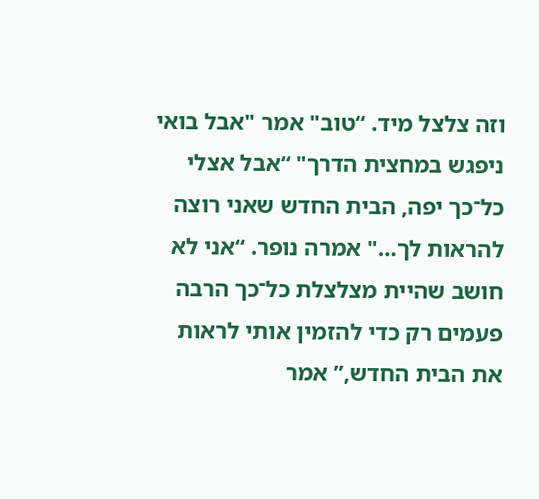וזה צלצל מיד. “טוב" אמר "אבל בואי ניפגש במחצית הדרך" “אבל אצלי כל־כך יפה, הבית החדש שאני רוצה להראות לך…" אמרה נופר. “אני לא חושב שהיית מצלצלת כל־כך הרבה פעמים רק כדי להזמין אותי לראות את הבית החדש,” אמר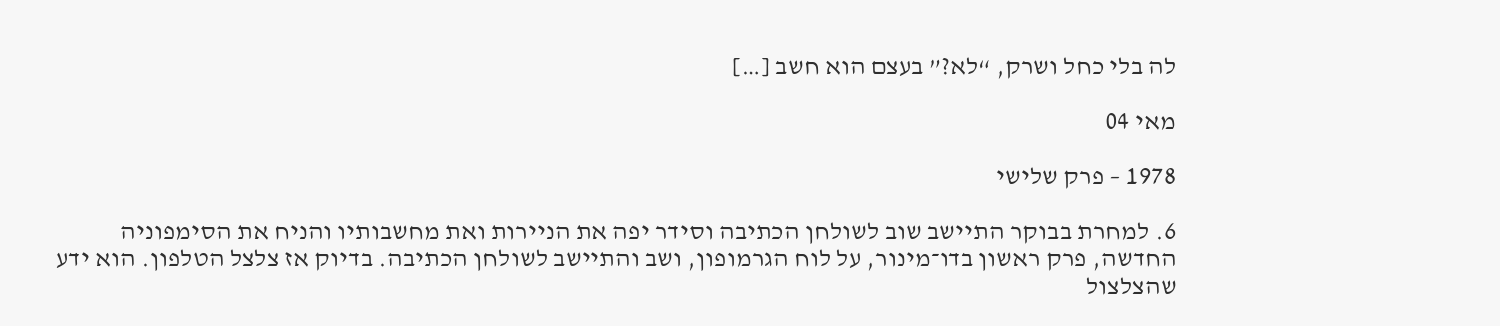לה בלי כחל ושרק, “לא?” בעצם הוא חשב […]

מאי 04

1978 – פרק שלישי

6. למחרת בבוקר התיישב שוב לשולחן הכתיבה וסידר יפה את הניירות ואת מחשבותיו והניח את הסימפוניה החדשה, פרק ראשון בדו־מינור, על לוח הגרמופון, ושב והתיישב לשולחן הכתיבה. בדיוק אז צלצל הטלפון. הוא ידע שהצלצול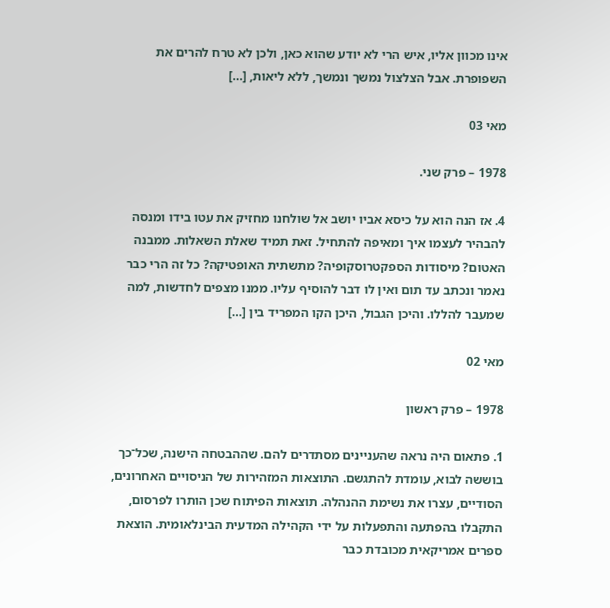אינו מכוון אליו, איש הרי לא יודע שהוא כאן, ולכן לא טרח להרים את השפופרת. אבל הצלצול נמשך ונמשך, ללא ליאות, […]

מאי 03

1978 – פרק שני.

4. אז הנה הוא על כיסא אביו יושב אל שולחנו מחזיק את עטו בידו ומנסה להבהיר לעצמו איך ומאיפה להתחיל. זאת תמיד שאלת השאלות. ממבנה האטום? מיסודות הספקטרוסקופיה? מתשתית האופטיקה? כל זה הרי כבר נאמר ונכתב עד תום ואין לו דבר להוסיף עליו. ממנו מצפים לחדשות, למה שמעבר להללו. והיכן הגבול, היכן הקו המפריד בין […]

מאי 02

1978 – פרק ראשון

1. פתאום היה נראה שהעניינים מסתדרים להם. שההבטחה הישנה, שכל־כך בוששה לבוא, עומדת להתגשם. התוצאות המזהירות של הניסויים האחרונים, הסודיים, עצרו את נשימת ההנהלה. תוצאות הפיתוח שכן הותרו לפרסום, התקבלו בהפתעה והתפעלות על ידי הקהילה המדעית הבינלאומית. הוצאת ספרים אמריקאית מכובדת כבר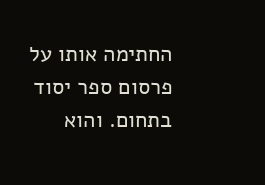החתימה אותו על פרסום ספר יסוד בתחום. והוא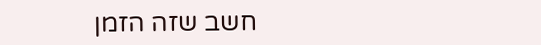חשב שזה הזמן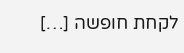לקחת חופשה […]